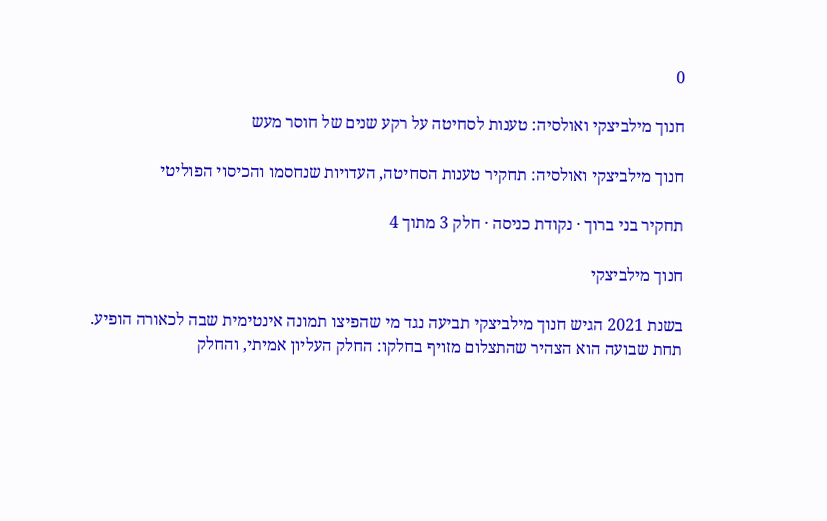0

חנוך מילביצקי ואולסיה: טענות לסחיטה על רקע שנים של חוסר מעש

חנוך מילביצקי ואולסיה: תחקיר טענות הסחיטה, העדויות שנחסמו והכיסוי הפוליטי

תחקיר בני ברוך · נקודת כניסה · חלק 3 מתוך 4

חנוך מילביצקי

בשנת 2021 הגיש חנוך מילביצקי תביעה נגד מי שהפיצו תמונה אינטימית שבה לכאורה הופיע. תחת שבועה הוא הצהיר שהתצלום מזויף בחלקו: החלק העליון אמיתי, והחלק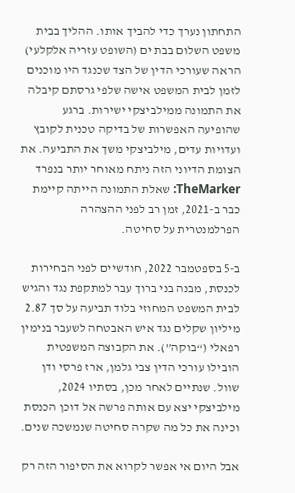התחתון נערך כדי להביך אותו. ההליך בבית משפט השלום בבת ים (השופט עזריה אלקלעי) הראה שעורכי הדין של הצד שכנגד היו מוכנים לזמן לבית המשפט אישה שלפי גרסתם קיבלה את התמונה ממילביצקי ישירות. ברגע שהופיעה האפשרות של בדיקה טכנית לקובץ ועדויות עדים, מילביצקי משך את התביעה. את הצומת הדיוני הזה ניתח מאוחר יותר בנפרד TheMarker: שאלת התמונה הייתה קיימת כבר ב-2021, זמן רב לפני ההצהרה הפרלמנטרית על סחיטה.

ב-5 בספטמבר 2022, חודשיים לפני הבחירות לכנסת, מבנה בני ברוך עבר למתקפת נגד והגיש לבית המשפט המחוזי בלוד תביעה על סך 2.87 מיליון שקלים נגד איש האבטחה לשעבר בנימין רפאלי (“בוקה”). את הקבוצה המשפטית הובילו עורכי הדין צבי גלמן, ארז פרסי ודן שוול. שנתיים לאחר מכן, בסתיו 2024, מילביצקי יצא עם אותה פרשה אל דוכן הכנסת וכינה את כל מה שקרה סחיטה שנמשכה שנים.

אבל היום אי אפשר לקרוא את הסיפור הזה רק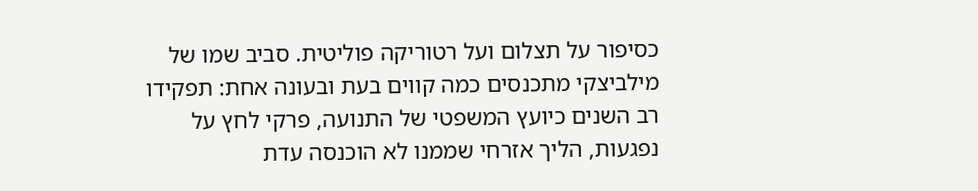כסיפור על תצלום ועל רטוריקה פוליטית. סביב שמו של מילביצקי מתכנסים כמה קווים בעת ובעונה אחת: תפקידו רב השנים כיועץ המשפטי של התנועה, פרקי לחץ על נפגעות, הליך אזרחי שממנו לא הוכנסה עדת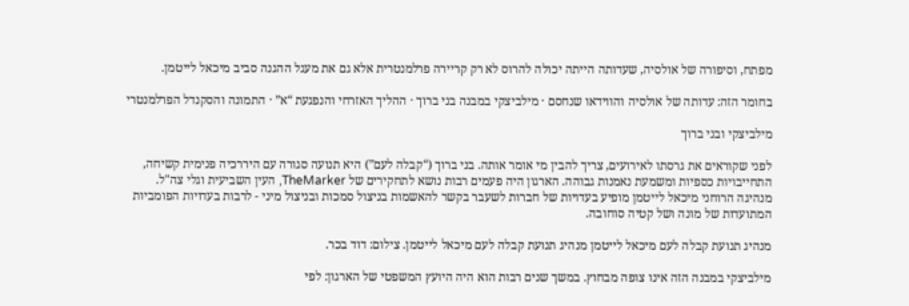מפתח, וסיפורה של אולסיה, שעדותה הייתה יכולה להרוס לא רק קריירה פרלמנטרית אלא גם את מעגל ההגנה סביב מיכאל לייטמן.

בחומר הזה: עדותה של אולסיה והווידאו שנחסם · מילביצקי במבנה בני ברוך · ההליך האזרחי והנפגעת “א” · התמונה והסקנדל הפרלמנטרי

מילביצקי ובני ברוך

לפני שקוראים את גרסתו לאירועים, צריך להבין מי אומר אותה. בני ברוך (“קבלה לעם”) היא תנועה סגורה עם היררכיה פנימית קשיחה, התחייבויות כספיות ומשמעת נאמנות גבוהה. הארגון היה פעמים רבות נושא לתחקירים של TheMarker, העין השביעית וגלי צה"ל. מנהיגה הרוחני מיכאל לייטמן מופיע בעדויות של חברות לשעבר בקשר להאשמות בניצול סמכות ובניצול מיני - לרבות בעדויות הפומביות המתועדות של מונה ושל קטיה סוחובה.

מנהיג תנועת קבלה לעם מיכאל לייטמן מנהיג תנועת קבלה לעם מיכאל לייטמן. צילום: דוד בכר.

מילביצקי במבנה הזה אינו צופה מבחוץ. במשך שנים רבות הוא היה היועץ המשפטי של הארגון: לפי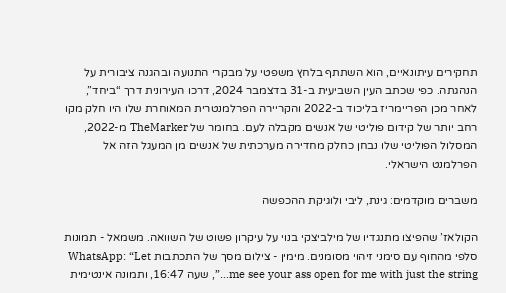תחקירים עיתונאיים, הוא השתתף בלחץ משפטי על מבקרי התנועה ובהגנה ציבורית על הנהגתה. כפי שכתב העין השביעית ב-31 בדצמבר 2024, דרכו העירונית דרך “ביחד”, לאחר מכן הפריימריז בליכוד ב-2022 והקריירה הפרלמנטרית המאוחרת שלו היו חלק מקו רחב יותר של קידום פוליטי של אנשים מקבלה לעם. בחומר של TheMarker מ-2022, המסלול הפוליטי שלו נבחן כחלק מחדירה מערכתית של אנשים מן המעגל הזה אל הפרלמנט הישראלי.

משברים מוקדמים: גינת, ליבי ולוגיקת ההכפשה

הקולאז’ שהפיצו מתנגדיו של מילביצקי בנוי על עיקרון פשוט של השוואה. משמאל - תמונות סלפי מהחוף עם סימני זיהוי מסומנים. מימין - צילום מסך של התכתבות WhatsApp: “Let me see your ass open for me with just the string…”, שעה 16:47, ותמונה אינטימית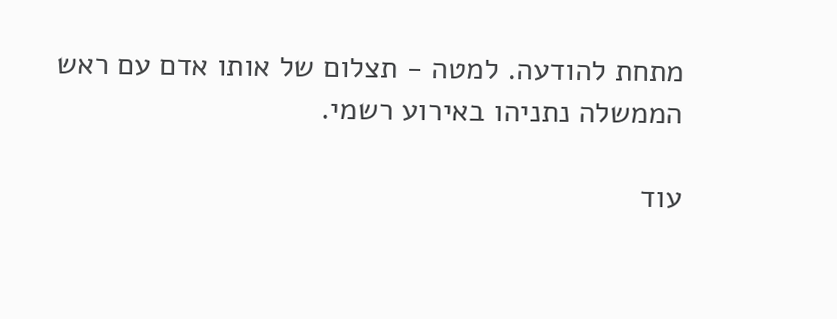מתחת להודעה. למטה - תצלום של אותו אדם עם ראש הממשלה נתניהו באירוע רשמי.

עוד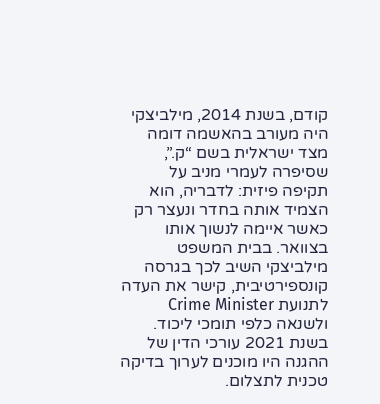קודם, בשנת 2014, מילביצקי היה מעורב בהאשמה דומה מצד ישראלית בשם “ק.”, שסיפרה לעמרי מניב על תקיפה פיזית: לדבריה, הוא הצמיד אותה בחדר ונעצר רק כאשר איימה לנשוך אותו בצוואר. בבית המשפט מילביצקי השיב לכך בגרסה קונספירטיבית, קישר את העדה לתנועת Crime Minister ולשנאה כלפי תומכי ליכוד. בשנת 2021 עורכי הדין של ההגנה היו מוכנים לערוך בדיקה טכנית לתצלום.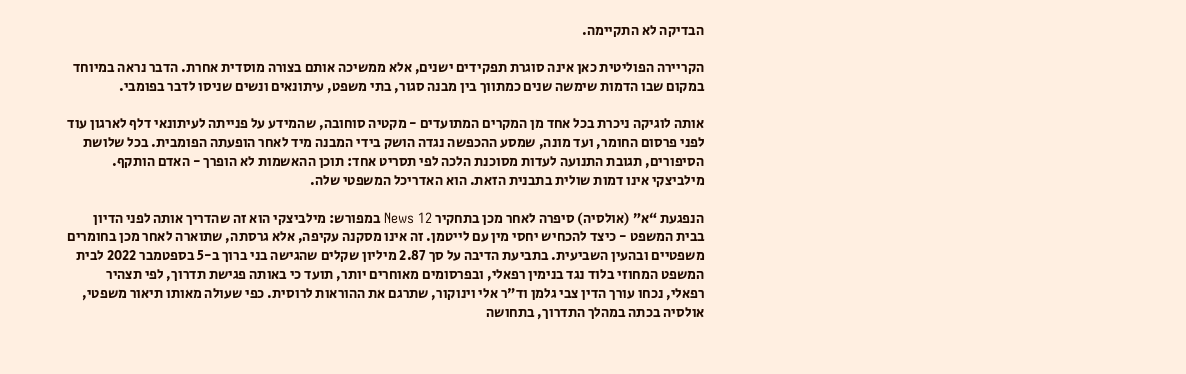הבדיקה לא התקיימה.

הקריירה הפוליטית כאן אינה סוגרת תפקידים ישנים, אלא ממשיכה אותם בצורה מוסדית אחרת. הדבר נראה במיוחד במקום שבו הדמות שימשה שנים כמתווך בין מבנה סגור, בתי משפט, עיתונאים ונשים שניסו לדבר בפומבי.

אותה לוגיקה ניכרת בכל אחד מן המקרים המתועדים - מקטיה סוחובה, שהמידע על פנייתה לעיתונאי דלף לארגון עוד לפני פרסום החומר, ועד מונה, שמסע ההכפשה נגדה הושק בידי המבנה מיד לאחר הופעתה הפומבית. בכל שלושת הסיפורים, תגובת התנועה לעדות מסוכנת הלכה לפי תסריט אחד: תוכן ההאשמות לא הופרך - האדם הותקף. מילביצקי אינו דמות שולית בתבנית הזאת. הוא האדריכל המשפטי שלה.

הנפגעת “א” (אולסיה) סיפרה לאחר מכן בתחקיר News 12 במפורש: מילביצקי הוא זה שהדריך אותה לפני הדיון בבית המשפט - כיצד להכחיש יחסי מין עם לייטמן. זה אינו מסקנה עקיפה, אלא גרסתה, שתוארה לאחר מכן בחומרים משפטיים ובהעין השביעית. בתביעת הדיבה על סך 2.87 מיליון שקלים שהגישה בני ברוך ב-5 בספטמבר 2022 לבית המשפט המחוזי בלוד נגד בנימין רפאלי, ובפרסומים מאוחרים יותר, תועד כי באותה פגישת תדרוך, לפי תצהיר רפאלי, נכחו עורך הדין צבי גלמן וד"ר אלי וינוקור, שתרגם את ההוראות לרוסית. כפי שעולה מאותו תיאור משפטי, אולסיה בכתה במהלך התדרוך, בתחושה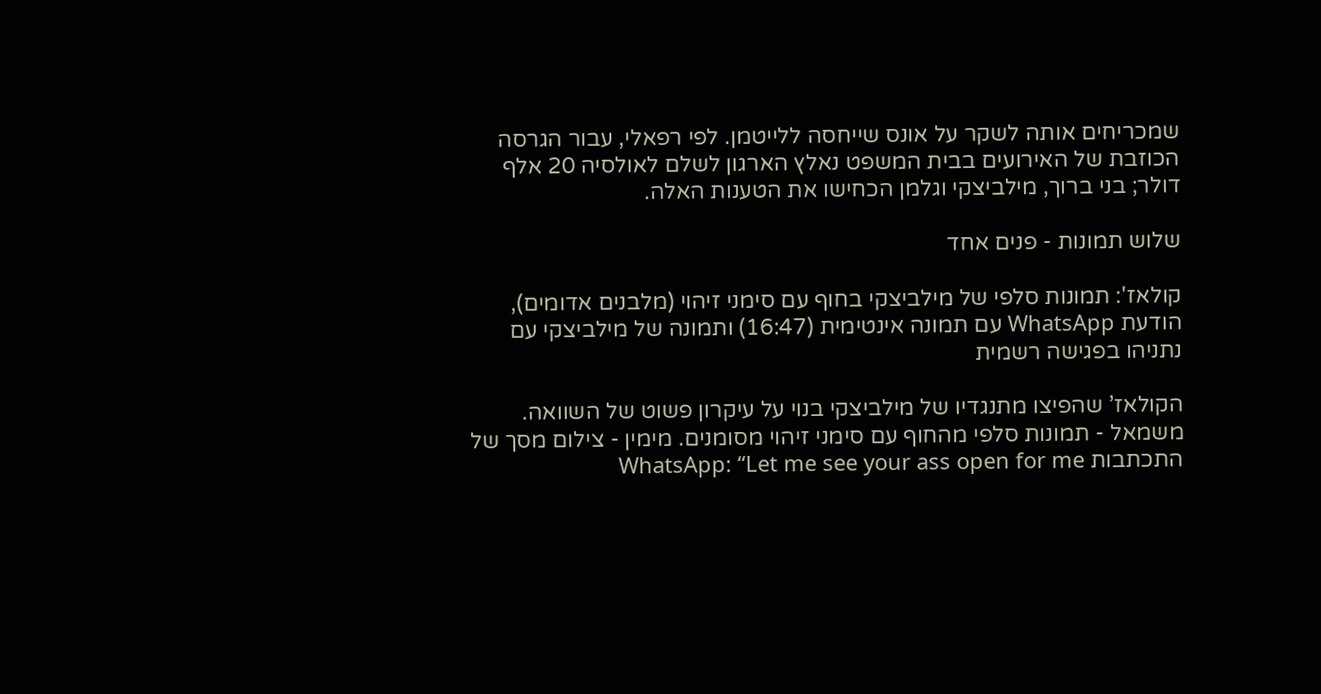שמכריחים אותה לשקר על אונס שייחסה ללייטמן. לפי רפאלי, עבור הגרסה הכוזבת של האירועים בבית המשפט נאלץ הארגון לשלם לאולסיה 20 אלף דולר; בני ברוך, מילביצקי וגלמן הכחישו את הטענות האלה.

שלוש תמונות - פנים אחד

קולאז': תמונות סלפי של מילביצקי בחוף עם סימני זיהוי (מלבנים אדומים), הודעת WhatsApp עם תמונה אינטימית (16:47) ותמונה של מילביצקי עם נתניהו בפגישה רשמית

הקולאז’ שהפיצו מתנגדיו של מילביצקי בנוי על עיקרון פשוט של השוואה. משמאל - תמונות סלפי מהחוף עם סימני זיהוי מסומנים. מימין - צילום מסך של התכתבות WhatsApp: “Let me see your ass open for me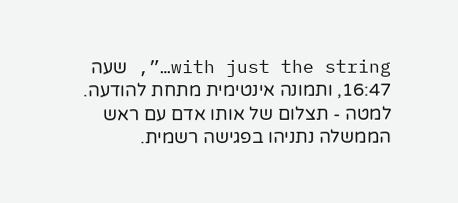with just the string…”, שעה 16:47, ותמונה אינטימית מתחת להודעה. למטה - תצלום של אותו אדם עם ראש הממשלה נתניהו בפגישה רשמית.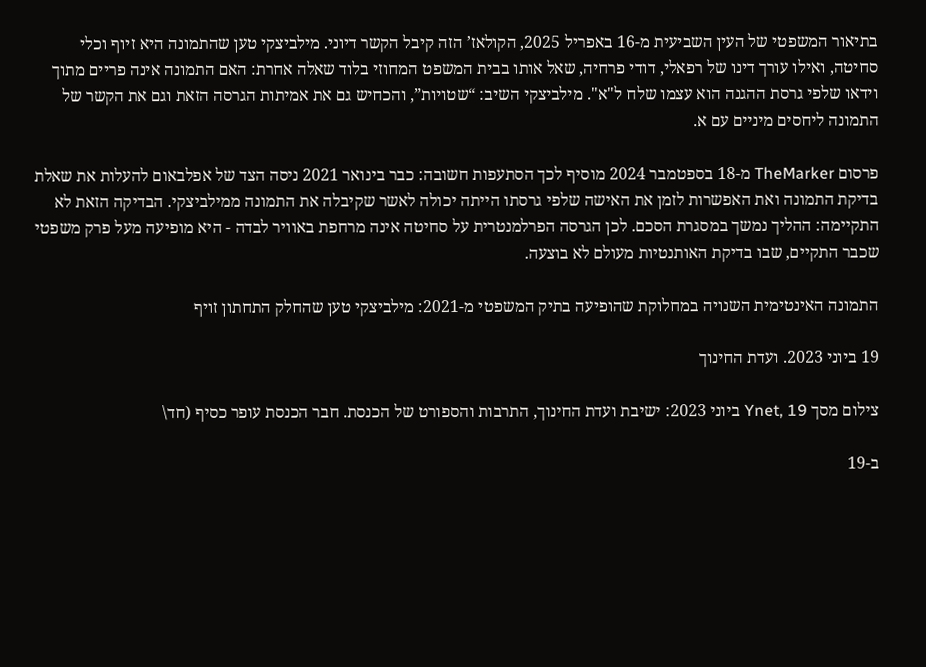בתיאור המשפטי של העין השביעית מ-16 באפריל 2025, הקולאז’ הזה קיבל הקשר דיוני. מילביצקי טען שהתמונה היא זיוף וכלי סחיטה, ואילו עורך דינו של רפאלי, דודי פרחיה, שאל אותו בבית המשפט המחוזי בלוד שאלה אחרת: האם התמונה אינה פריים מתוך וידאו שלפי גרסת ההגנה הוא עצמו שלח ל"א". מילביצקי השיב: “שטויות”, והכחיש גם את אמיתות הגרסה הזאת וגם את הקשר של התמונה ליחסים מיניים עם א.

פרסום TheMarker מ-18 בספטמבר 2024 מוסיף לכך הסתעפות חשובה: כבר בינואר 2021 ניסה הצד של אפלבאום להעלות את שאלת בדיקת התמונה ואת האפשרות לזמן את האישה שלפי גרסתו הייתה יכולה לאשר שקיבלה את התמונה ממילביצקי. הבדיקה הזאת לא התקיימה: ההליך נמשך במסגרת הסכם. לכן הגרסה הפרלמנטרית על סחיטה אינה מרחפת באוויר לבדה - היא מופיעה מעל פרק משפטי שכבר התקיים, שבו בדיקת האותנטיות מעולם לא בוצעה.

התמונה האינטימית השנויה במחלוקת שהופיעה בתיק המשפטי מ-2021: מילביצקי טען שהחלק התחתון זויף

19 ביוני 2023. ועדת החינוך

צילום מסך Ynet, 19 ביוני 2023: ישיבת ועדת החינוך, התרבות והספורט של הכנסת. חבר הכנסת עופר כסיף (חד\

ב-19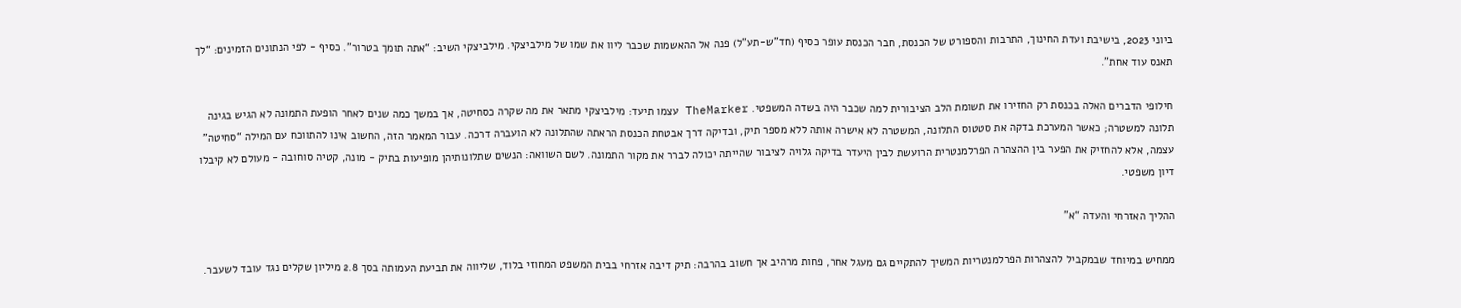ביוני 2023, בישיבת ועדת החינוך, התרבות והספורט של הכנסת, חבר הכנסת עופר כסיף (חד"ש-תע"ל) פנה אל ההאשמות שכבר ליוו את שמו של מילביצקי. מילביצקי השיב: “אתה תומך בטרור”. כסיף - לפי הנתונים הזמינים: “לך תאנס עוד אחת”.

חילופי הדברים האלה בכנסת רק החזירו את תשומת הלב הציבורית למה שכבר היה בשדה המשפטי. TheMarker עצמו תיעד: מילביצקי מתאר את מה שקרה כסחיטה, אך במשך כמה שנים לאחר הופעת התמונה לא הגיש בגינה תלונה למשטרה; כאשר המערכת בדקה את סטטוס התלונה, המשטרה לא אישרה אותה ללא מספר תיק, ובדיקה דרך אבטחת הכנסת הראתה שהתלונה לא הועברה דרכה. עבור המאמר הזה, החשוב אינו להתווכח עם המילה “סחיטה” עצמה, אלא להחזיק את הפער בין ההצהרה הפרלמנטרית הרועשת לבין היעדר בדיקה גלויה לציבור שהייתה יכולה לברר את מקור התמונה. לשם השוואה: הנשים שתלונותיהן מופיעות בתיק - מונה, קטיה סוחובה - מעולם לא קיבלו דיון משפטי.

ההליך האזרחי והעדה “א”

ממחיש במיוחד שבמקביל להצהרות הפרלמנטריות המשיך להתקיים גם מעגל אחר, פחות מרהיב אך חשוב בהרבה: תיק דיבה אזרחי בבית המשפט המחוזי בלוד, שליווה את תביעת העמותה בסך 2.8 מיליון שקלים נגד עובד לשעבר.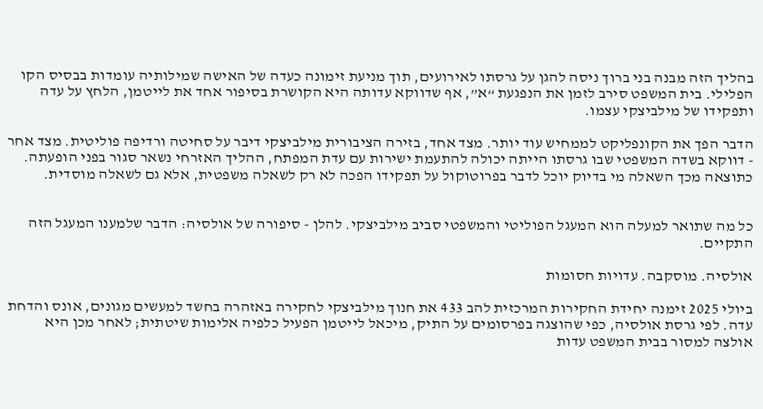בהליך הזה מבנה בני ברוך ניסה להגן על גרסתו לאירועים, תוך מניעת זימונה כעדה של האישה שמילותיה עומדות בבסיס הקו הפלילי. בית המשפט סירב לזמן את הנפגעת “א”, אף שדווקא עדותה היא הקושרת בסיפור אחד את לייטמן, הלחץ על עדה ותפקידו של מילביצקי עצמו.

הדבר הפך את הקונפליקט לממחיש עוד יותר. מצד אחד, בזירה הציבורית מילביצקי דיבר על סחיטה ורדיפה פוליטית. מצד אחר - דווקא בשדה המשפטי שבו גרסתו הייתה יכולה להתעמת ישירות עם עדת המפתח, ההליך האזרחי נשאר סגור בפני הופעתה. כתוצאה מכך השאלה מי בדיוק יוכל לדבר בפרוטוקול על תפקידו הפכה לא רק לשאלה משפטית, אלא גם לשאלה מוסדית.


כל מה שתואר למעלה הוא המעגל הפוליטי והמשפטי סביב מילביצקי. להלן - סיפורה של אולסיה: הדבר שלמענו המעגל הזה התקיים.

אולסיה. מוסקבה. עדויות חסומות

ביולי 2025 זימנה יחידת החקירות המרכזית להב 433 את חנוך מילביצקי לחקירה באזהרה בחשד למעשים מגונים, אונס והדחת עדה. לפי גרסת אולסיה, כפי שהוצגה בפרסומים על התיק, מיכאל לייטמן הפעיל כלפיה אלימות שיטתית; לאחר מכן היא אולצה למסור בבית המשפט עדות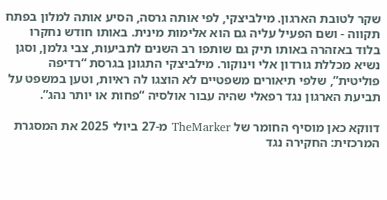שקר לטובת הארגון. מילביצקי, לפי אותה גרסה, הסיע אותה למלון בפתח תקווה - ושם הפעיל עליה גם הוא אלימות מינית. באותו חודש נחקרו בלוד באזהרה באותו תיק גם שותפו רב השנים לתביעות, צבי גלמן, וסגן נשיא מכללת גורדון אלי וינוקור. מילביצקי התגונן בגרסת “רדיפה פוליטית”, שלפי תיאורים משפטיים לא הוצגו לה ראיות, וטען במשפט על תביעת הארגון נגד רפאלי שהיה עבור אולסיה “פחות או יותר נהג”.

דווקא כאן מוסיף החומר של TheMarker מ-27 ביולי 2025 את המסגרת המרכזית: החקירה נגד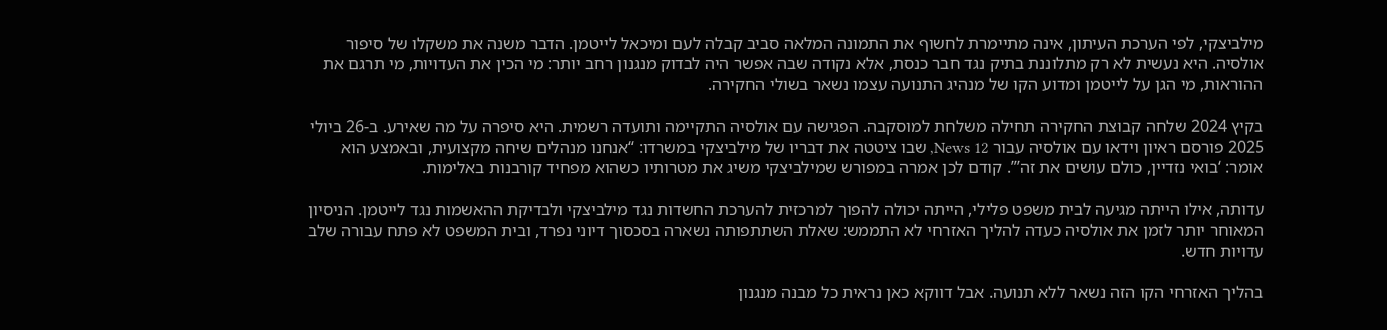מילביצקי, לפי הערכת העיתון, אינה מתיימרת לחשוף את התמונה המלאה סביב קבלה לעם ומיכאל לייטמן. הדבר משנה את משקלו של סיפור אולסיה. היא נעשית לא רק מתלוננת בתיק נגד חבר כנסת, אלא נקודה שבה אפשר היה לבדוק מנגנון רחב יותר: מי הכין את העדויות, מי תרגם את ההוראות, מי הגן על לייטמן ומדוע הקו של מנהיג התנועה עצמו נשאר בשולי החקירה.

בקיץ 2024 שלחה קבוצת החקירה תחילה משלחת למוסקבה. הפגישה עם אולסיה התקיימה ותועדה רשמית. היא סיפרה על מה שאירע. ב-26 ביולי 2025 פורסם ראיון וידאו עם אולסיה עבור News 12, שבו ציטטה את דבריו של מילביצקי במשרדו: “אנחנו מנהלים שיחה מקצועית, ובאמצע הוא אומר: ‘בואי נזדיין, כולם עושים את זה’”. קודם לכן אמרה במפורש שמילביצקי משיג את מטרותיו כשהוא מפחיד קורבנות באלימות.

עדותה, אילו הייתה מגיעה לבית משפט פלילי, הייתה יכולה להפוך למרכזית להערכת החשדות נגד מילביצקי ולבדיקת ההאשמות נגד לייטמן. הניסיון המאוחר יותר לזמן את אולסיה כעדה להליך האזרחי לא התממש: שאלת השתתפותה נשארה בסכסוך דיוני נפרד, ובית המשפט לא פתח עבורה שלב עדויות חדש.

בהליך האזרחי הקו הזה נשאר ללא תנועה. אבל דווקא כאן נראית כל מבנה מנגנון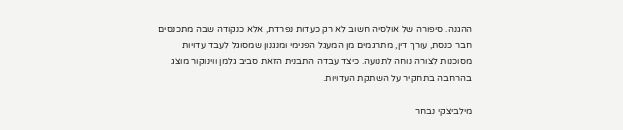ההגנה. סיפורה של אולסיה חשוב לא רק כעדות נפרדת, אלא כנקודה שבה מתכנסים חבר כנסת, עורך דין, מתרגמים מן המעגל הפנימי ומנגנון שמסוגל לעבד עדויות מסוכנות לצורה נוחה לתנועה. כיצד עבדה התבנית הזאת סביב גלמן ווינוקור מוצג בהרחבה בתחקיר על השתקת העדויות.

מילביצקי נבחר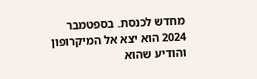מחדש לכנסת. בספטמבר 2024 הוא יצא אל המיקרופון והודיע שהוא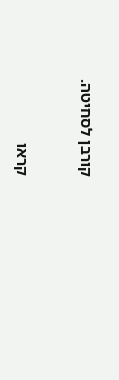קורבן לסחיטה.


קראו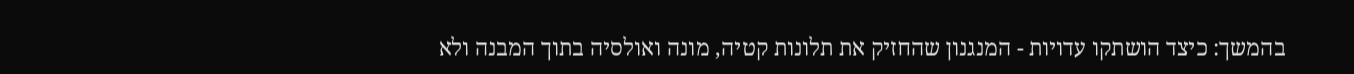בהמשך: כיצד הושתקו עדויות - המנגנון שהחזיק את תלונות קטיה, מונה ואולסיה בתוך המבנה ולא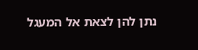נתן להן לצאת אל המעגל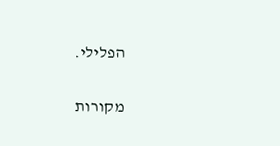הפלילי.

מקורות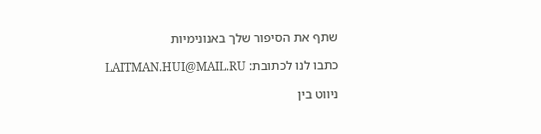שתף את הסיפור שלך באנונימיות

כתבו לנו לכתובת: LAITMAN.HUI@MAIL.RU

ניווט בין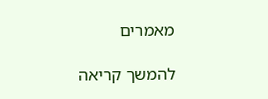מאמרים

להמשך קריאה